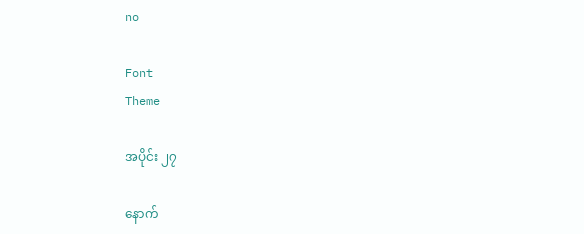no

Font
Theme

အပိုင်း ၂၇

နောက်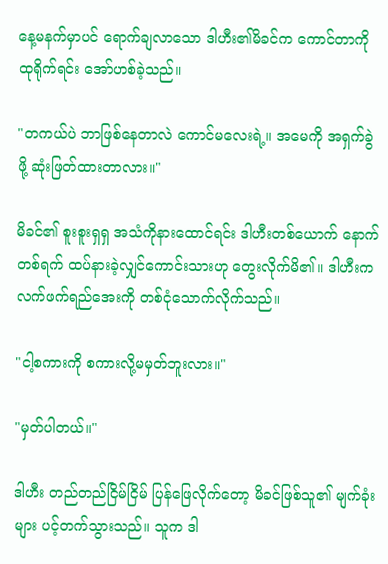နေ့မနက်မှာပင် ရောက်ချလာသော ဒါဟီး၏မိခင်က ကောင်တာကို ထုရိုက်ရင်း အော်ဟစ်ခဲ့သည်။

"တကယ်ပဲ ဘာဖြစ်နေတာလဲ ကောင်မလေးရဲ့။ အမေကို အရှက်ခွဲဖို့ ဆုံးဖြတ်ထားတာလား။"

မိခင်၏ စူးစူးရှရှ အသံကိုနားထောင်ရင်း ဒါဟီးတစ်ယောက် နောက်တစ်ရက် ထပ်နားခဲ့လျှင်ကောင်းသားဟု တွေးလိုက်မိ၏။ ဒါဟီးက လက်ဖက်ရည်အေးကို တစ်ငုံသောက်လိုက်သည်။

"ငါ့စကားကို စကားလို့မမှတ်ဘူးလား။"

"မှတ်ပါတယ်။"

ဒါဟီး တည်တည်ငြိမ်ငြိမ် ပြန်ဖြေလိုက်တော့ မိခင်ဖြစ်သူ၏ မျက်ခုံးများ ပင့်တက်သွားသည်။ သူက ဒါ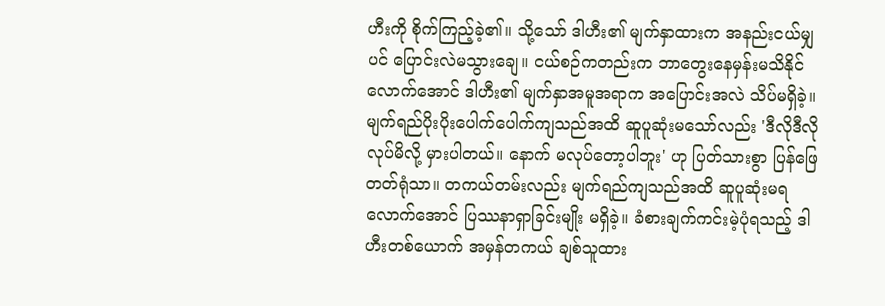ဟီးကို စိုက်ကြည့်ခဲ့၏။ သို့သော် ဒါဟီး၏ မျက်နှာထားက အနည်းငယ်မျှပင် ပြောင်းလဲမသွားချေ။ ငယ်စဉ်ကတည်းက ဘာတွေးနေမှန်းမသိနိုင်လောက်အောင် ဒါဟီး၏ မျက်နှာအမူအရာက အပြောင်းအလဲ သိပ်မရှိခဲ့။ မျက်ရည်ပိုးပိုးပေါက်ပေါက်ကျသည်အထိ ဆူပူဆုံးမသော်လည်း 'ဒီလိုဒီလို လုပ်မိလို့ မှားပါတယ်။ နောက် မလုပ်တော့ပါဘူး' ဟု ပြတ်သားစွာ ပြန်ဖြေတတ်ရုံသာ။ တကယ်တမ်းလည်း မျက်ရည်ကျသည်အထိ ဆူပူဆုံးမရလောက်အောင် ပြဿနာရှာခြင်းမျိုး မရှိခဲ့။ ခံစားချက်ကင်းမဲ့ပုံရသည့် ဒါဟီးတစ်ယောက် အမှန်တကယ် ချစ်သူထား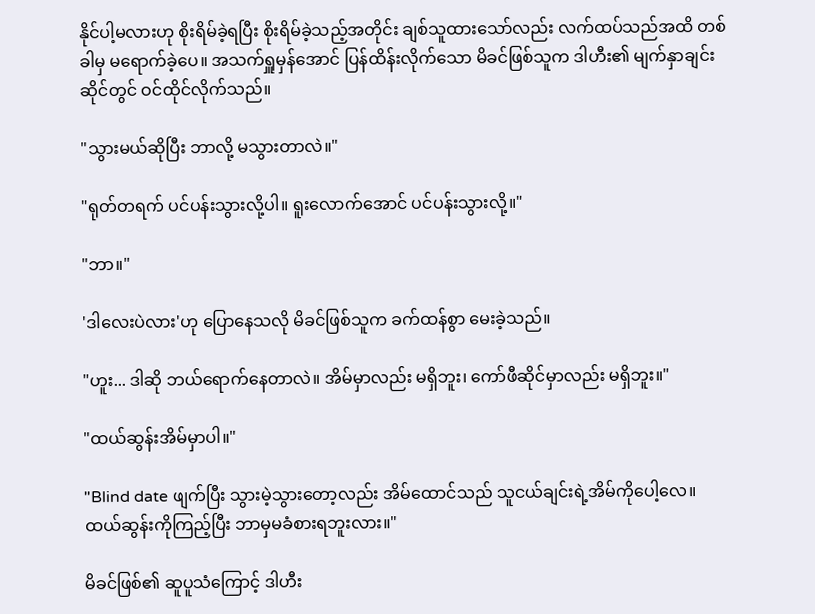နိုင်ပါ့မလားဟု စိုးရိမ်ခဲ့ရပြီး စိုးရိမ်ခဲ့သည့်အတိုင်း ချစ်သူထားသော်လည်း လက်ထပ်သည်အထိ တစ်ခါမှ မရောက်ခဲ့ပေ။ အသက်ရှူမှန်အောင် ပြန်ထိန်းလိုက်သော မိခင်ဖြစ်သူက ဒါဟီး၏ မျက်နှာချင်းဆိုင်တွင် ဝင်ထိုင်လိုက်သည်။

"သွားမယ်ဆိုပြီး ဘာလို့ မသွားတာလဲ။"

"ရုတ်တရက် ပင်ပန်းသွားလို့ပါ။ ရူးလောက်အောင် ပင်ပန်းသွားလို့။"

"ဘာ။"

'ဒါလေးပဲလား'ဟု ပြောနေသလို မိခင်ဖြစ်သူက ခက်ထန်စွာ မေးခဲ့သည်။

"ဟူး... ဒါဆို ဘယ်ရောက်နေတာလဲ။ အိမ်မှာလည်း မရှိဘူး၊ ကော်ဖီဆိုင်မှာလည်း မရှိဘူး။"

"ထယ်ဆွန်းအိမ်မှာပါ။"

"Blind date ဖျက်ပြီး သွားမဲ့သွားတော့လည်း အိမ်ထောင်သည် သူငယ်ချင်းရဲ့အိမ်ကိုပေါ့လေ။ ထယ်ဆွန်းကိုကြည့်ပြီး ဘာမှမခံစားရဘူးလား။"

မိခင်ဖြစ်၏ ဆူပူသံကြောင့် ဒါဟီး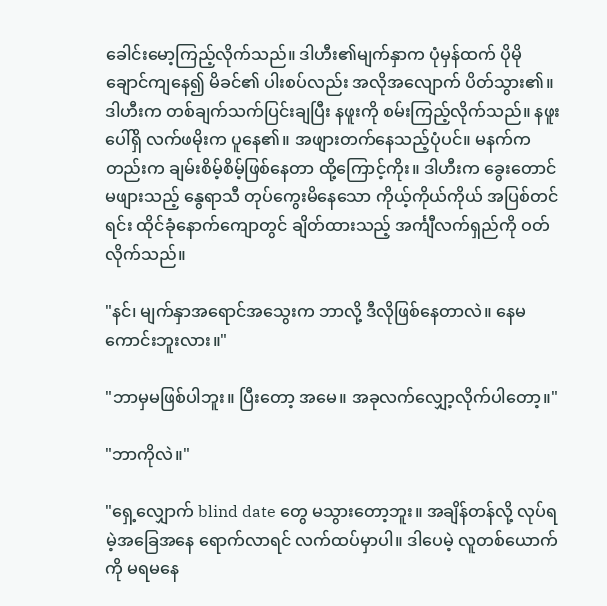ခေါင်းမော့ကြည့်လိုက်သည်။ ဒါဟီး၏မျက်နှာက ပုံမှန်ထက် ပိုမိုချောင်ကျနေ၍ မိခင်၏ ပါးစပ်လည်း အလိုအလျောက် ပိတ်သွား၏။ ဒါဟီးက တစ်ချက်သက်ပြင်းချပြီး နဖူးကို စမ်းကြည့်လိုက်သည်။ နဖူးပေါ်ရှိ လက်ဖမိုးက ပူနေ၏။ အဖျားတက်နေသည့်ပုံပင်။ မနက်ကတည်းက ချမ်းစိမ့်စိမ့်ဖြစ်နေတာ ထို့ကြောင့်ကိုး။ ဒါဟီးက ခွေးတောင်မဖျားသည့် နွေရာသီ တုပ်ကွေးမိနေသော ကိုယ့်ကိုယ်ကိုယ် အပြစ်တင်ရင်း ထိုင်ခုံနောက်ကျောတွင် ချိတ်ထားသည့် အင်္ကျီလက်ရှည်ကို ဝတ်လိုက်သည်။

"နင်၊ မျက်နှာအရောင်အသွေးက ဘာလို့ ဒီလိုဖြစ်နေတာလဲ။ နေမကောင်းဘူးလား။"

"ဘာမှမဖြစ်ပါဘူး။ ပြီးတော့ အမေ။ အခုလက်လျှော့လိုက်ပါတော့။"

"ဘာကိုလဲ။"

"ရှေ့လျှောက် blind date တွေ မသွားတော့ဘူး။ အချိန်တန်လို့ လုပ်ရမဲ့အခြေအနေ ရောက်လာရင် လက်ထပ်မှာပါ။ ဒါပေမဲ့ လူတစ်ယောက်ကို မရမနေ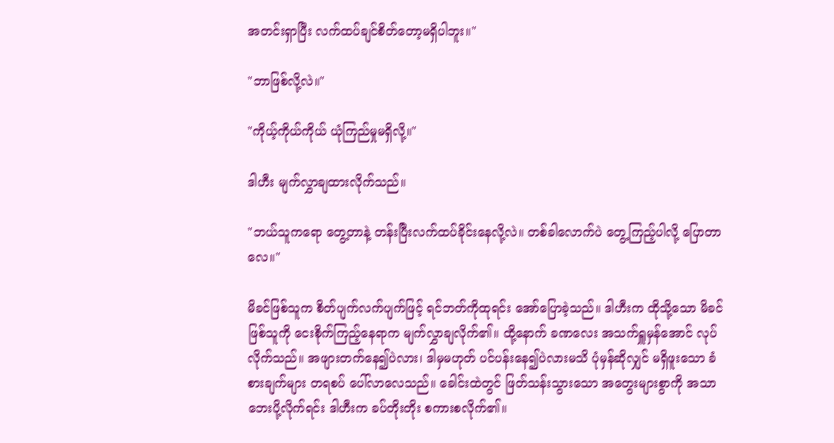အတင်းရှာပြီး လက်ထပ်ချင်စိတ်တော့မရှိပါဘူး။"

"ဘာဖြစ်လို့လဲ။"

"ကိုယ့်ကိုယ်ကိုယ် ယုံကြည်မှုမရှိလို့။"

ဒါဟီး မျက်လွှာချထားလိုက်သည်။

"ဘယ်သူကရော တွေ့တာနဲ့ တန်းပြီးလက်ထပ်ခိုင်းနေလို့လဲ။ တစ်ခါလောက်ပဲ တွေ့ကြည့်ပါလို့ ပြောတာလေ။"

မိခင်ဖြစ်သူက စိတ်ပျက်လက်ပျက်ဖြင့် ရင်ဘတ်ကိုထုရင်း အော်ပြောခဲ့သည်။ ဒါဟီးက ထိုသို့သော မိခင်ဖြစ်သူကို ငေးစိုက်ကြည့်နေရာက မျက်လွှာချလိုက်၏။ ထို့နောက် ခဏလေး အသက်ရှူမှန်အောင် လုပ်လိုက်သည်။ အဖျားတက်နေ၍ပဲလား၊ ဒါမှမဟုတ် ပင်ပန်းနေ၍ပဲလားမသိ ပုံမှန်ဆိုလျှင် မရှိဖူးသော ခံစားချက်များ တရစပ် ပေါ်လာလေသည်။ ခေါင်းထဲတွင် ဖြတ်သန်းသွားသော အတွေးများစွာကို အသာဘေးပို့လိုက်ရင်း ဒါဟီးက ခပ်တိုးတိုး စကားစလိုက်၏။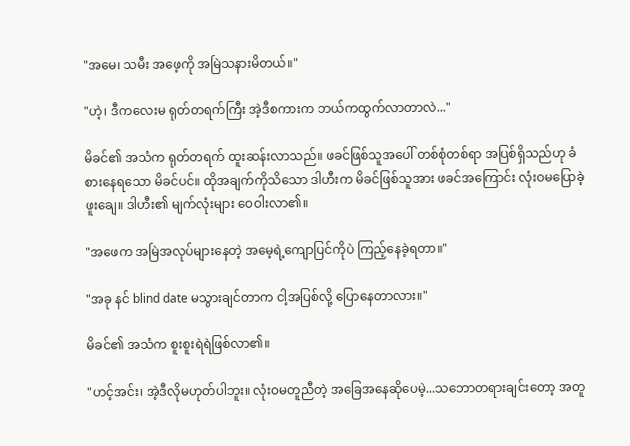"အမေ၊ သမီး အဖေ့ကို အမြဲသနားမိတယ်။"

"ဟဲ့၊ ဒီကလေးမ ရုတ်တရက်ကြီး အဲ့ဒီစကားက ဘယ်ကထွက်လာတာလဲ..."

မိခင်၏ အသံက ရုတ်တရက် ထူးဆန်းလာသည်။ ဖခင်ဖြစ်သူအပေါ် တစ်စုံတစ်ရာ အပြစ်ရှိသည်ဟု ခံစားနေရသော မိခင်ပင်။ ထိုအချက်ကိုသိသော ဒါဟီးက မိခင်ဖြစ်သူအား ဖခင်အကြောင်း လုံးဝမပြောခဲ့ဖူးချေ။ ဒါဟီး၏ မျက်လုံးများ ဝေဝါးလာ၏။

"အဖေက အမြဲအလုပ်များနေတဲ့ အမေ့ရဲ့ကျောပြင်ကိုပဲ ကြည့်နေခဲ့ရတာ။"

"အခု နင် blind date မသွားချင်တာက ငါ့အပြစ်လို့ ပြောနေတာလား။"

မိခင်၏ အသံက စူးစူးရဲရဲဖြစ်လာ၏။

"ဟင့်အင်း၊ အဲ့ဒီလိုမဟုတ်ပါဘူး။ လုံးဝမတူညီတဲ့ အခြေအနေဆိုပေမဲ့...သဘောတရားချင်းတော့ အတူ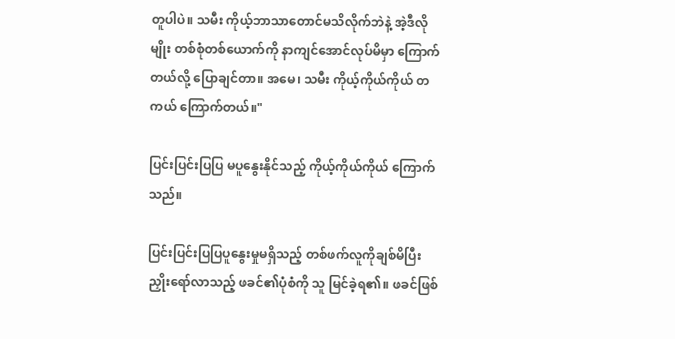တူပါပဲ။ သမီး ကိုယ့်ဘာသာတောင်မသိလိုက်ဘဲနဲ့ အဲ့ဒီလိုမျိုး တစ်စုံတစ်ယောက်ကို နာကျင်အောင်လုပ်မိမှာ ကြောက်တယ်လို့ ပြောချင်တာ။ အမေ၊ သမီး ကိုယ့်ကိုယ်ကိုယ် တကယ် ကြောက်တယ်။"

ပြင်းပြင်းပြပြ မပူနွေးနိုင်သည့် ကိုယ့်ကိုယ်ကိုယ် ကြောက်သည်။

ပြင်းပြင်းပြပြပူနွေးမှုမရှိသည့် တစ်ဖက်လူကိုချစ်မိပြီး ညှိုးရော်လာသည့် ဖခင်၏ပုံစံကို သူ မြင်ခဲ့ရ၏။ ဖခင်ဖြစ်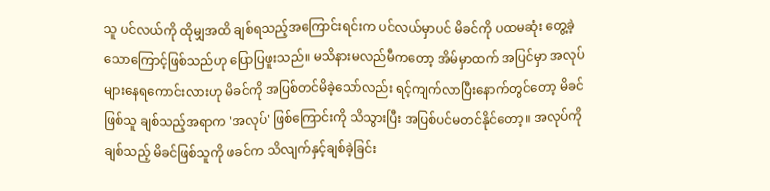သူ ပင်လယ်ကို ထိုမျှအထိ ချစ်ရသည့်အကြောင်းရင်းက ပင်လယ်မှာပင် မိခင်ကို ပထမဆုံး တွေ့ခဲ့သောကြောင့်ဖြစ်သည်ဟု ပြောပြဖူးသည်။ မသိနားမလည်မီကတော့ အိမ်မှာထက် အပြင်မှာ အလုပ်များနေရကောင်းလားဟု မိခင်ကို အပြစ်တင်မိခဲ့သော်လည်း ရင့်ကျက်လာပြီးနောက်တွင်တော့ မိခင်ဖြစ်သူ ချစ်သည့်အရာက 'အလုပ်' ဖြစ်ကြောင်းကို သိသွားပြီး အပြစ်ပင်မတင်နိုင်တော့။ အလုပ်ကိုချစ်သည့် မိခင်ဖြစ်သူကို ဖခင်က သိလျက်နှင့်ချစ်ခဲ့ခြင်း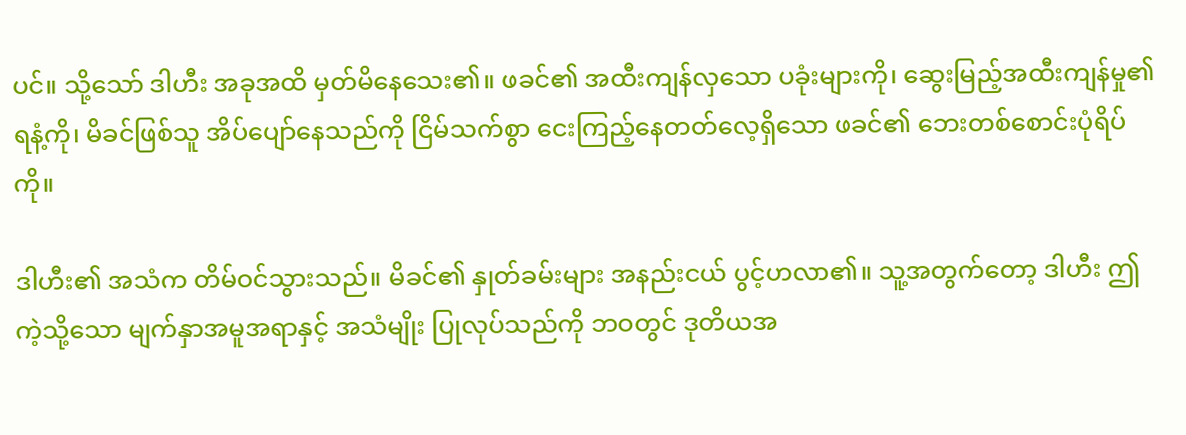ပင်။ သို့သော် ဒါဟီး အခုအထိ မှတ်မိနေသေး၏။ ဖခင်၏ အထီးကျန်လှသော ပခုံးများကို၊ ဆွေးမြည့်အထီးကျန်မှု၏ ရနံ့ကို၊ မိခင်ဖြစ်သူ အိပ်ပျော်နေသည်ကို ငြိမ်သက်စွာ ငေးကြည့်နေတတ်လေ့ရှိသော ဖခင်၏ ဘေးတစ်စောင်းပုံရိပ်ကို။

ဒါဟီး၏ အသံက တိမ်ဝင်သွားသည်။ မိခင်၏ နှုတ်ခမ်းများ အနည်းငယ် ပွင့်ဟလာ၏။ သူ့အတွက်တော့ ဒါဟီး ဤကဲ့သို့သော မျက်နှာအမူအရာနှင့် အသံမျိုး ပြုလုပ်သည်ကို ဘဝတွင် ဒုတိယအ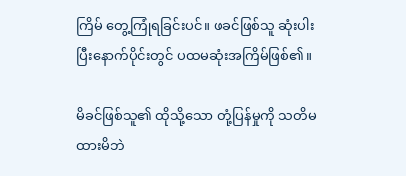ကြိမ် တွေ့ကြုံရခြင်းပင်။ ဖခင်ဖြစ်သူ ဆုံးပါးပြီးနောက်ပိုင်းတွင် ပထမဆုံးအကြိမ်ဖြစ်၏။

မိခင်ဖြစ်သူ၏ ထိုသို့သော တုံ့ပြန်မှုကို သတိမထားမိဘဲ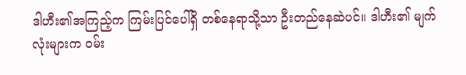ဒါဟီး၏အကြည့်က ကြမ်းပြင်ပေါ်ရှိ တစ်နေရာသို့သာ ဦးတည်နေဆဲပင်။ ဒါဟီး၏ မျက်လုံးများက ဝမ်း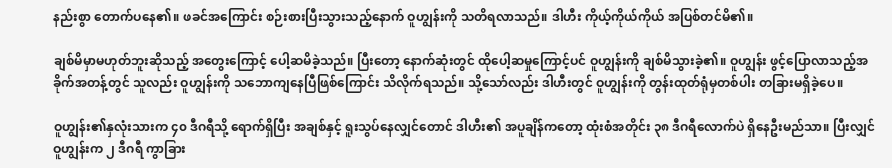နည်းစွာ တောက်ပနေ၏။ ဖခင်အကြောင်း စဉ်းစားပြီးသွားသည့်နောက် ဝူဟျွန်းကို သတိရလာသည်။ ဒါဟီး ကိုယ့်ကိုယ်ကိုယ် အပြစ်တင်မိ၏။

ချစ်မိမှာမဟုတ်ဘူးဆိုသည့် အတွေးကြောင့် ပေါ့ဆမိခဲ့သည်။ ပြီးတော့ နောက်ဆုံးတွင် ထိုပေါ့ဆမှုကြောင့်ပင် ဝူဟျွန်းကို ချစ်မိသွားခဲ့၏။ ဝူဟျွန်း ဖွင့်ပြောလာသည့်အခိုက်အတန့်တွင် သူလည်း ဝူဟျွန်းကို သဘောကျနေပြီဖြစ်ကြောင်း သိလိုက်ရသည်။ သို့သော်လည်း ဒါဟီးတွင် ဝူဟျွန်းကို တွန်းထုတ်ရုံမှတစ်ပါး တခြားမရှိခဲ့ပေ။

ဝူဟျွန်း၏နှလုံးသားက ၄၀ ဒီဂရီသို့ ရောက်ရှိပြီး အချစ်နှင့် ရူးသွပ်နေလျှင်တောင် ဒါဟီး၏ အပူချိန်ကတော့ ထုံးစံအတိုင်း ၃၈ ဒီဂရီလောက်ပဲ ရှိနေဦးမည်သာ။ ပြီးလျှင် ဝူဟျွန်းက ၂ ဒီဂရီ ကွာခြား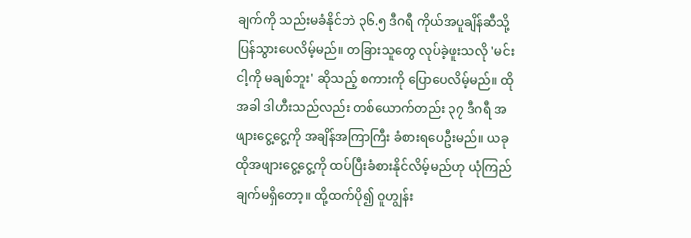ချက်ကို သည်းမခံနိုင်ဘဲ ၃၆.၅ ဒီဂရီ ကိုယ်အပူချိန်ဆီသို့ ပြန်သွားပေလိမ့်မည်။ တခြားသူတွေ လုပ်ခဲ့ဖူးသလို 'မင်း ငါ့ကို မချစ်ဘူး' ဆိုသည့် စကားကို ပြောပေလိမ့်မည်။ ထိုအခါ ဒါဟီးသည်လည်း တစ်ယောက်တည်း ၃၇ ဒီဂရီ အဖျားငွေ့ငွေ့ကို အချိန်အကြာကြီး ခံစားရပေဦးမည်။ ယခု ထိုအဖျားငွေ့ငွေ့ကို ထပ်ပြီးခံစားနိုင်လိမ့်မည်ဟု ယုံကြည်ချက်မရှိတော့။ ထို့ထက်ပို၍ ဝူဟျွန်း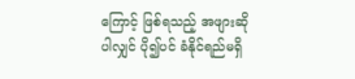ကြောင့် ဖြစ်ရသည့် အဖျားဆိုပါလျှင် ပို၍ပင် ခံနိုင်ရည်မရှိ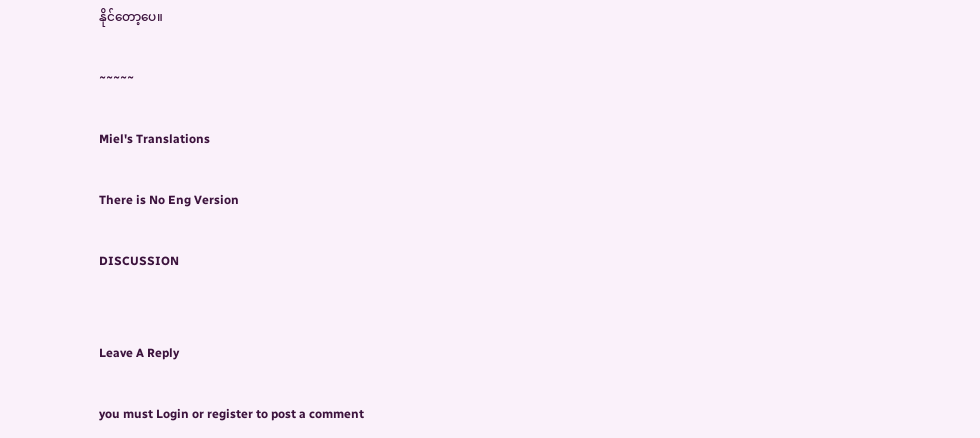နိုင်တော့ပေ။

~~~~~

Miel's Translations

There is No Eng Version

DISCUSSION


Leave A Reply

you must Login or register to post a comment